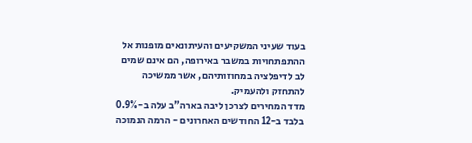בעוד שעיני המשקיעים והעיתונאים מופנות אל ההתפתחויות במשבר באירופה, הם אינם שמים לב לדיפלציה במחוזותיהם, אשר ממשיכה להתחזק ולהעמיק.
מדד המחירים לצרכן ליבה בארה"ב עלה ב-0.9% בלבד ב-12 החודשים האחרונים - הרמה הנמוכה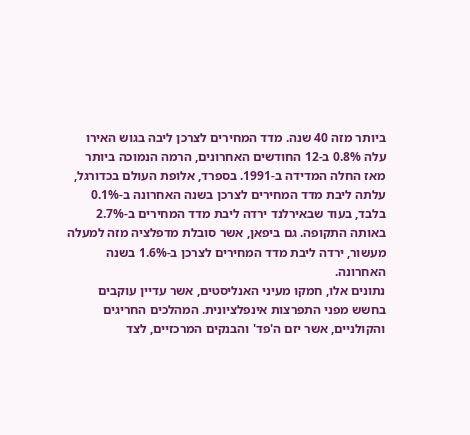ביותר מזה 40 שנה. מדד המחירים לצרכן ליבה בגוש האירו עלה 0.8% ב-12 החודשים האחרונים, הרמה הנמוכה ביותר מאז החלה המדידה ב-1991. בספרד, אלופת העולם בכדורגל, עלתה ליבת מדד המחירים לצרכן בשנה האחרונה ב-0.1% בלבד, בעוד שבאירלנד ירדה ליבת מדד המחירים ב-2.7% באותה התקופה. גם ביפאן, אשר סובלת מדפלציה מזה למעלה מעשור, ירדה ליבת מדד המחירים לצרכן ב-1.6% בשנה האחרונה.
נתונים אלו, חמקו מעיני האנליסטים, אשר עדיין עוקבים בחשש מפני התפרצות אינפלציונית. המהלכים החריגים והקולניים, אשר יזם ה'פד' והבנקים המרכזיים, לצד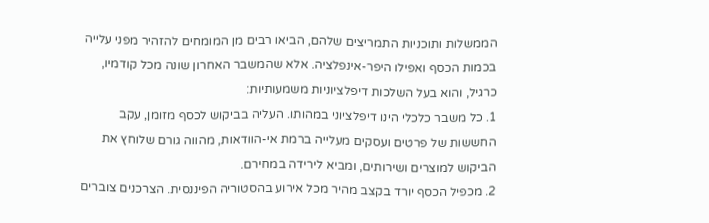הממשלות ותוכניות התמריצים שלהם, הביאו רבים מן המומחים להזהיר מפני עלייה בכמות הכסף ואפילו היפר-אינפלציה. אלא שהמשבר האחרון שונה מכל קודמיו, כרגיל, והוא בעל השלכות דיפלציוניות משמעותיות:
1. כל משבר כלכלי הינו דיפלציוני במהותו. העליה בביקוש לכסף מזומן, עקב החששות של פרטים ועסקים מעלייה ברמת אי-הוודאות, מהווה גורם שלוחץ את הביקוש למוצרים ושירותים, ומביא לירידה במחירם.
2. מכפיל הכסף יורד בקצב מהיר מכל אירוע בהסטוריה הפיננסית. הצרכנים צוברים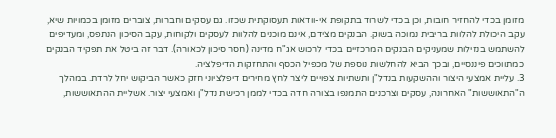מזומן בכדי להחזיר חובות, וכן בכדי לשרוד בתקופת אי-וודאות תעסוקתית שכזו. גם עסקים וחברות, צוברים מזומן בכמויות שיא, עקב היכולת להלוות בריבית נמוכה בשוק. הבנקים מצידם, אינם מוכנים להלוות לעסקים ולקוחות, עקב הסיכון הנתפס, ומעדיפים להשתמש בנזילות שמעניקים הבנקים המרכזיים בכדי לרכוש אג"ח מדינה (חסר סיכון לכאורה). דבר זה ביטל את תפקיד הבנקים כמתווכים פיננסיים, ובכך הביא להחלשות נוספת של מכפיל הכסף והתחזקות הדיפלציה.
3. עליית אמצעי היצור וההשקעות בנדל"ן ותשתיות צפויים ליצר לחץ מחירים דיפלציוני חזק כאשר הביקוש יחל לרדת. במהלך ה"התאוששות" האחרונה, עסקים וצרכנים התמנפו בצורה חדה בכדי לממן רכישת נדל"ן ואמצעי יצור. אשליית ההתאוששות,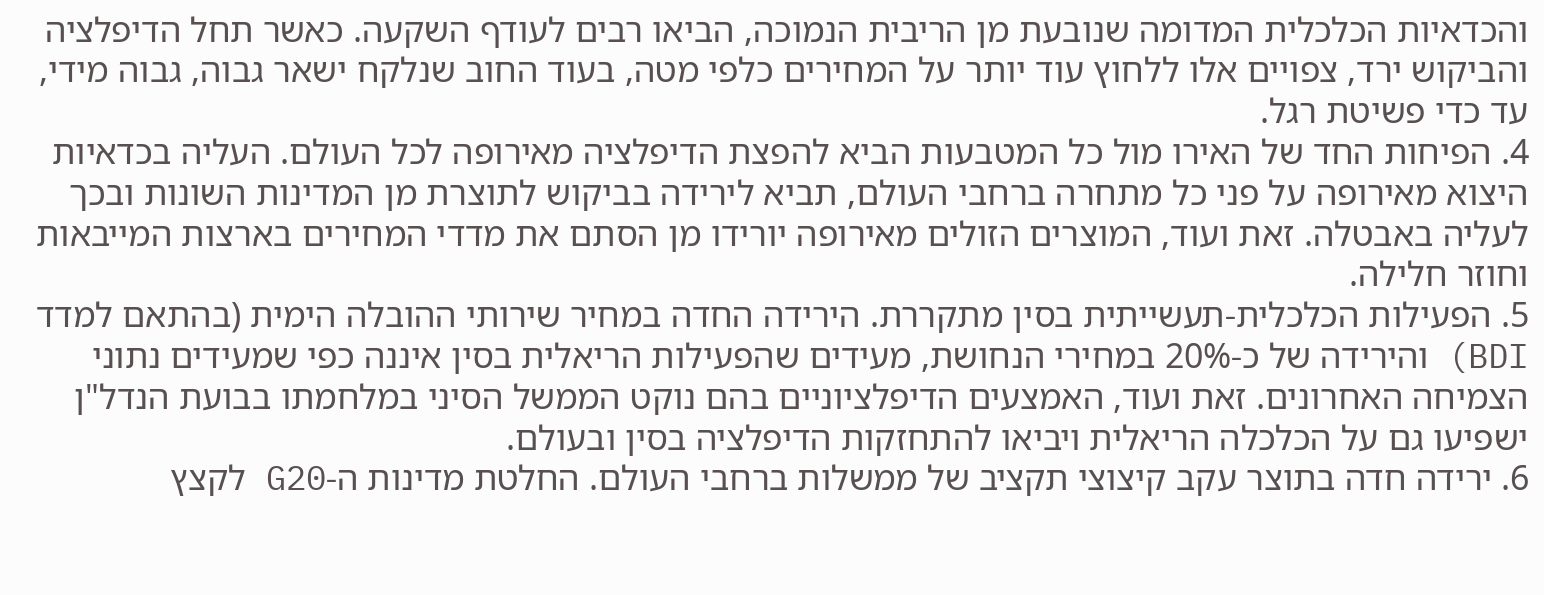והכדאיות הכלכלית המדומה שנובעת מן הריבית הנמוכה, הביאו רבים לעודף השקעה. כאשר תחל הדיפלציה והביקוש ירד, צפויים אלו ללחוץ עוד יותר על המחירים כלפי מטה, בעוד החוב שנלקח ישאר גבוה, גבוה מידי, עד כדי פשיטת רגל.
4. הפיחות החד של האירו מול כל המטבעות הביא להפצת הדיפלציה מאירופה לכל העולם. העליה בכדאיות היצוא מאירופה על פני כל מתחרה ברחבי העולם, תביא לירידה בביקוש לתוצרת מן המדינות השונות ובכך לעליה באבטלה. זאת ועוד, המוצרים הזולים מאירופה יורידו מן הסתם את מדדי המחירים בארצות המייבאות וחוזר חלילה.
5. הפעילות הכלכלית-תעשייתית בסין מתקררת. הירידה החדה במחיר שירותי ההובלה הימית (בהתאם למדד BDI) והירידה של כ-20% במחירי הנחושת, מעידים שהפעילות הריאלית בסין איננה כפי שמעידים נתוני הצמיחה האחרונים. זאת ועוד, האמצעים הדיפלציוניים בהם נוקט הממשל הסיני במלחמתו בבועת הנדל"ן ישפיעו גם על הכלכלה הריאלית ויביאו להתחזקות הדיפלציה בסין ובעולם.
6. ירידה חדה בתוצר עקב קיצוצי תקציב של ממשלות ברחבי העולם. החלטת מדינות ה-G20 לקצץ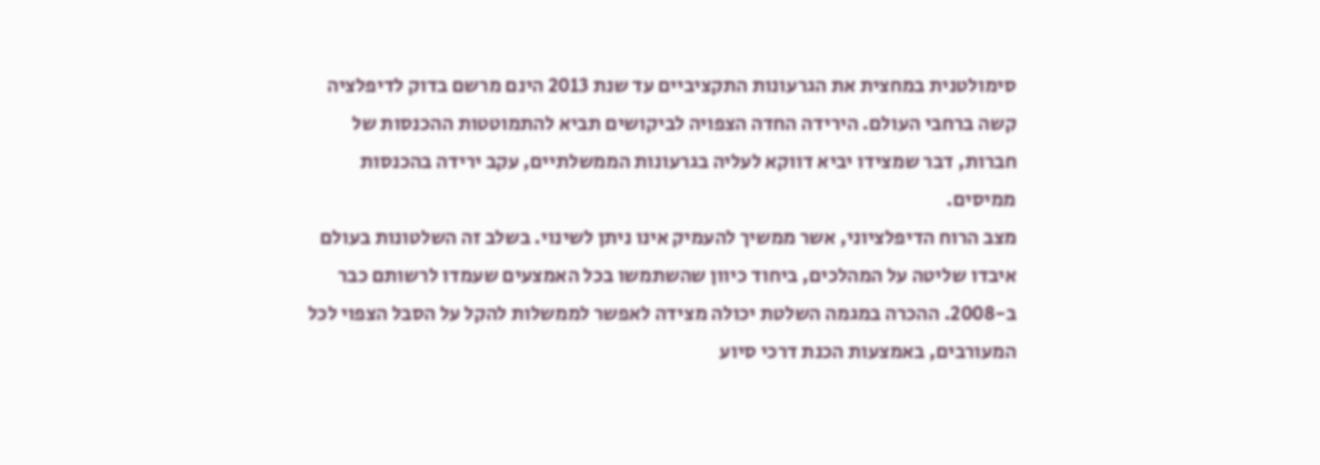סימולטנית במחצית את הגרעונות התקציביים עד שנת 2013 הינם מרשם בדוק לדיפלציה קשה ברחבי העולם. הירידה החדה הצפויה לביקושים תביא להתמוטטות ההכנסות של חברות, דבר שמצידו יביא דווקא לעליה בגרעונות הממשלתיים, עקב ירידה בהכנסות ממיסים.
מצב הרוח הדיפלציוני, אשר ממשיך להעמיק אינו ניתן לשינוי. בשלב זה השלטונות בעולם איבדו שליטה על המהלכים, ביחוד כיוון שהשתמשו בכל האמצעים שעמדו לרשותם כבר ב-2008. ההכרה במגמה השלטת יכולה מצידה לאפשר לממשלות להקל על הסבל הצפוי לכל המעורבים, באמצעות הכנת דרכי סיוע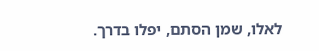לאלו, שמן הסתם, יפלו בדרך.